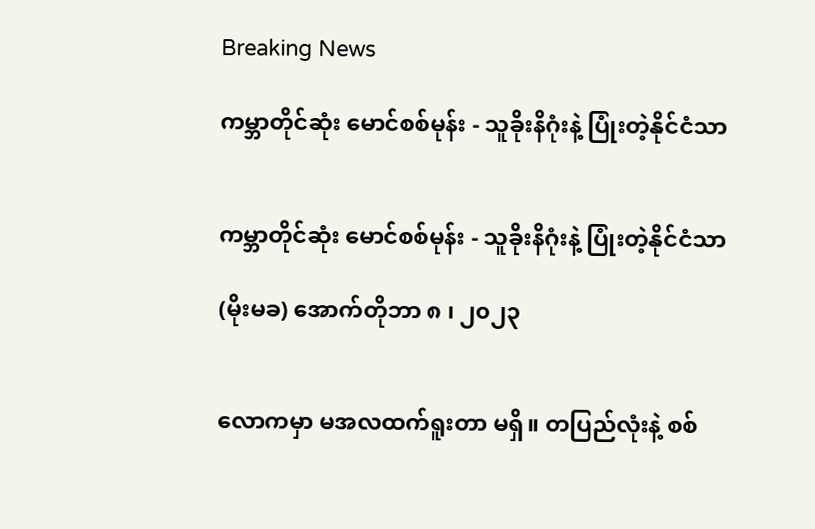Breaking News

ကမ္ဘာတိုင်ဆုံး မောင်စစ်မုန်း - သူခိုးနိဂုံးနဲ့ ပြုံးတဲ့နိုင်ငံသာ


ကမ္ဘာတိုင်ဆုံး မောင်စစ်မုန်း - သူခိုးနိဂုံးနဲ့ ပြုံးတဲ့နိုင်ငံသာ

(မိုးမခ) အောက်တိုဘာ ၈ ၊ ၂၀၂၃


လောကမှာ မအလထက်ရူးတာ မရှိ။ တပြည်လုံးနဲ့ စစ်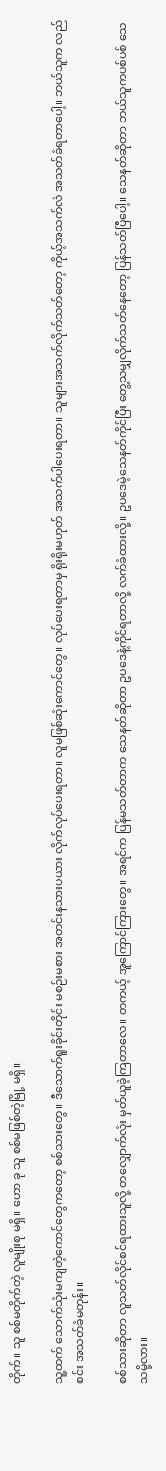တိုက်။ သူ စစ်မတိုက်တဲ့ လူမျိုးစု မရှိ။ ဟော ခု သူ စစ်မဖြစ်တဲ့မြို့ မရှိ။

သူ့ထက် သောက်သုံးမကျတဲ့ကောင်တွေကတော့ စစ်သားတွေ။ ဒီသောက်ရူးခိုင်းတိုင်း မစဉ်းမစား အတင်းနသားပယား လိုက်လုပ်ပေးရတာ။ လူမဖြစ်ဆုံးကောင်တွေ။ လုပ်ပေးရတာမှ ရိုးရိုးမဟုတ် အသက်ပါပေးရတာ။ သူများအသက်လိုက်သတ်တော့ ကိုယ့်အသက်လဲ အသတ်ခံရတာပေါ့။ ဘယ်သူက လည်စင်း အသတ်ခံမတုန်း။

စစ်သားဆိုတာ လူသတ်လိုင်စင်ရထားသူလို့ တလျှောက်လုံး မှတ်ယူခဲ့ကြတာလေ။ တကယ့် အူကြောင်ကြားတွေ။ အရင်က ပြန်မသတ်တာက သေနတ်ဆိုတာ ဥပဒေနဲ့ကိုင်ရတာလို့ လက်ခံထားလို့။ ဥပဒေမဲ့သေနတ်ကိုင်ပြီး တွေ့သမျှလိုက်သတ်နေတော့ ပြန်သတ်ပြီပေါ့။ သေနတ်ဆိုတာ ဘယ်သူကပစ်ပစ် သေသမို့လား။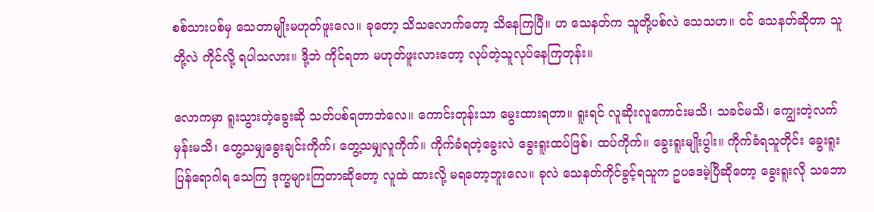စစ်သားပစ်မှ သေတာမျိုးမဟုတ်ဖူးလေ။ ခုတော့ သိသလောက်တော့ သိနေကြပြီ။ ဟ သေနတ်က သူတို့ပစ်လဲ သေသဟ။ ငင် သေနတ်ဆိုတာ သူတို့လဲ ကိုင်လို့ ရပါသလား။ ဒို့ဘဲ ကိုင်ရတာ မဟုတ်ဖူးလားတော့ လုပ်တဲ့သူလုပ်နေကြတုန်း။

လောကမှာ ရူးသွားတဲ့ခွေးဆို သတ်ပစ်ရတာဘဲလေ။ ကောင်းတုန်းသာ မွေးထားရတာ။ ရူးရင် လူဆိုးလူကောင်းမသိ၊ သခင်မသိ၊ ကျွေးတဲ့လက်မှန်းမသိ၊ တွေ့သမျှခွေးချင်းကိုက်၊ တွေ့သမျှလူကိုက်။ ကိုက်ခံရတဲ့ခွေးလဲ ခွေးရူးထပ်ဖြစ်၊ ထပ်ကိုက်။ ခွေးရူးမျိုးပွါး။ ကိုက်ခံရသူတိုင်း ခွေးရူးပြန်ရောဂါရ သေကြ ဒုက္ခများကြတာဆိုတော့ လူထဲ ထားလို့ မရတော့ဘူးလေ။ ခုလဲ သေနတ်ကိုင်ခွင့်ရသူက ဥပဒေမဲ့ပြီဆိုတော့ ခွေးရူးလို သဘော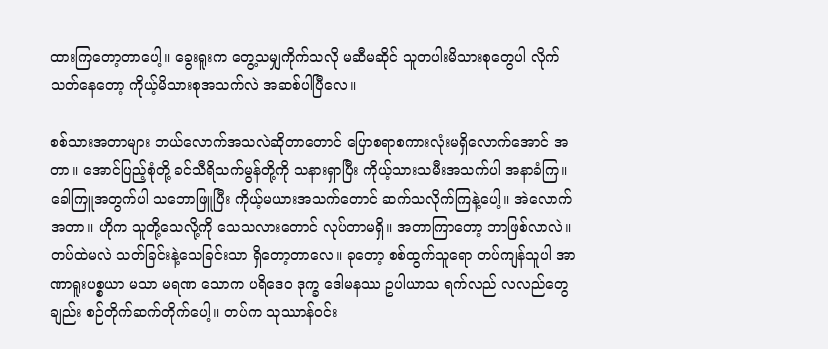ထားကြတော့တာပေါ့။ ခွေးရူးက တွေ့သမျှကိုက်သလို မဆီမဆိုင် သူတပါးမိသားစုတွေပါ လိုက်သတ်နေတော့ ကိုယ့်မိသားစုအသက်လဲ အဆစ်ပါပြီလေ။

စစ်သားအတာများ ဘယ်လောက်အသလဲဆိုတာတောင် ပြောစရာစကားလုံးမရှိလောက်အောင် အတာ။ အောင်ပြည့်စုံတို့ ခင်သီရိသက်မွန်တို့ကို သနားရှာပြီး ကိုယ့်သားသမီးအသက်ပါ အနာခံကြ။ ခေါကြူအတွက်ပါ သဘောဖြူပြီး ကိုယ့်မယားအသက်တောင် ဆက်သလိုက်ကြနဲ့ပေါ့။ အဲလောက် အတာ။ ဟိုက သူတို့သေလို့ကို သေသလားတောင် လုပ်တာမရှိ။ အတာကြာတော့ ဘာဖြစ်လာလဲ။ တပ်ထဲမလဲ သတ်ခြင်းနဲ့သေခြင်းသာ ရှိတော့တာလေ။ ခုတော့ စစ်ထွက်သူရော တပ်ကျန်သူပါ အာဏာရူးပစ္စယာ မသာ မရဏ သောက ပရိဒေဝ ဒုက္ခ ဒေါမနဿ ဥပါယာသ ရက်လည် လလည်တွေချည်း စဉ်တိုက်ဆက်တိုက်ပေါ့။ တပ်က သုဿာန်ဝင်း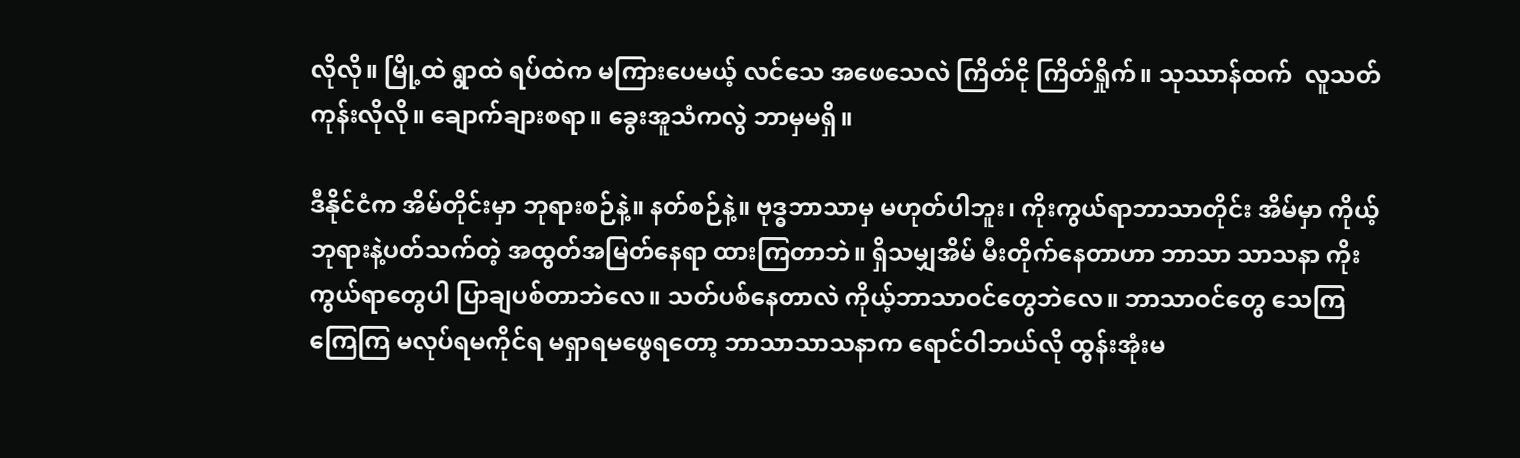လိုလို။ မြို့ထဲ ရွာထဲ ရပ်ထဲက မကြားပေမယ့် လင်သေ အဖေသေလဲ ကြိတ်ငို ကြိတ်ရှိုက်။ သုဿာန်ထက်  လူသတ်ကုန်းလိုလို။ ချောက်ချားစရာ။ ခွေးအူသံကလွဲ ဘာမှမရှိ။

ဒီနိုင်ငံက အိမ်တိုင်းမှာ ဘုရားစဉ်နဲ့။ နတ်စဉ်နဲ့။ ဗုဒ္ဓဘာသာမှ မဟုတ်ပါဘူး၊ ကိုးကွယ်ရာဘာသာတိုင်း အိမ်မှာ ကိုယ့်ဘုရားနဲ့ပတ်သက်တဲ့ အထွတ်အမြတ်နေရာ ထားကြတာဘဲ။ ရှိသမျှအိမ် မီးတိုက်နေတာဟာ ဘာသာ သာသနာ ကိုးကွယ်ရာတွေပါ ပြာချပစ်တာဘဲလေ။ သတ်ပစ်နေတာလဲ ကိုယ့်ဘာသာဝင်တွေဘဲလေ။ ဘာသာဝင်တွေ သေကြကြေကြ မလုပ်ရမကိုင်ရ မရှာရမဖွေရတော့ ဘာသာသာသနာက ရောင်ဝါဘယ်လို ထွန်းအုံးမ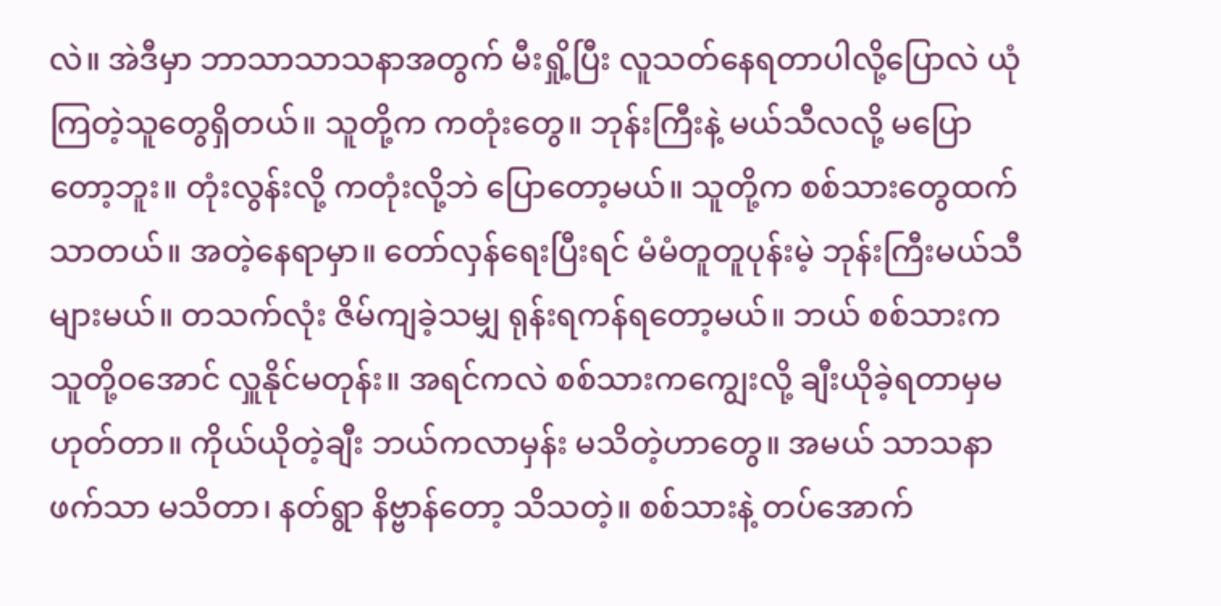လဲ။ အဲဒီမှာ ဘာသာသာသနာအတွက် မီးရှို့ပြီး လူသတ်နေရတာပါလို့ပြောလဲ ယုံကြတဲ့သူတွေရှိတယ်။ သူတို့က ကတုံးတွေ။ ဘုန်းကြီးနဲ့ မယ်သီလလို့ မပြောတော့ဘူး။ တုံးလွန်းလို့ ကတုံးလို့ဘဲ ပြောတော့မယ်။ သူတို့က စစ်သားတွေထက် သာတယ်။ အတဲ့နေရာမှာ။ တော်လှန်ရေးပြီးရင် မံမံတူတူပုန်းမဲ့ ဘုန်းကြီးမယ်သီများမယ်။ တသက်လုံး ဇိမ်ကျခဲ့သမျှ ရုန်းရကန်ရတော့မယ်။ ဘယ် စစ်သားက သူတို့ဝအောင် လှူနိုင်မတုန်း။ အရင်ကလဲ စစ်သားကကျွေးလို့ ချီးယိုခဲ့ရတာမှမဟုတ်တာ။ ကိုယ်ယိုတဲ့ချီး ဘယ်ကလာမှန်း မသိတဲ့ဟာတွေ။ အမယ် သာသနာဖက်သာ မသိတာ၊ နတ်ရွာ နိဗ္ဗာန်တော့ သိသတဲ့။ စစ်သားနဲ့ တပ်အောက်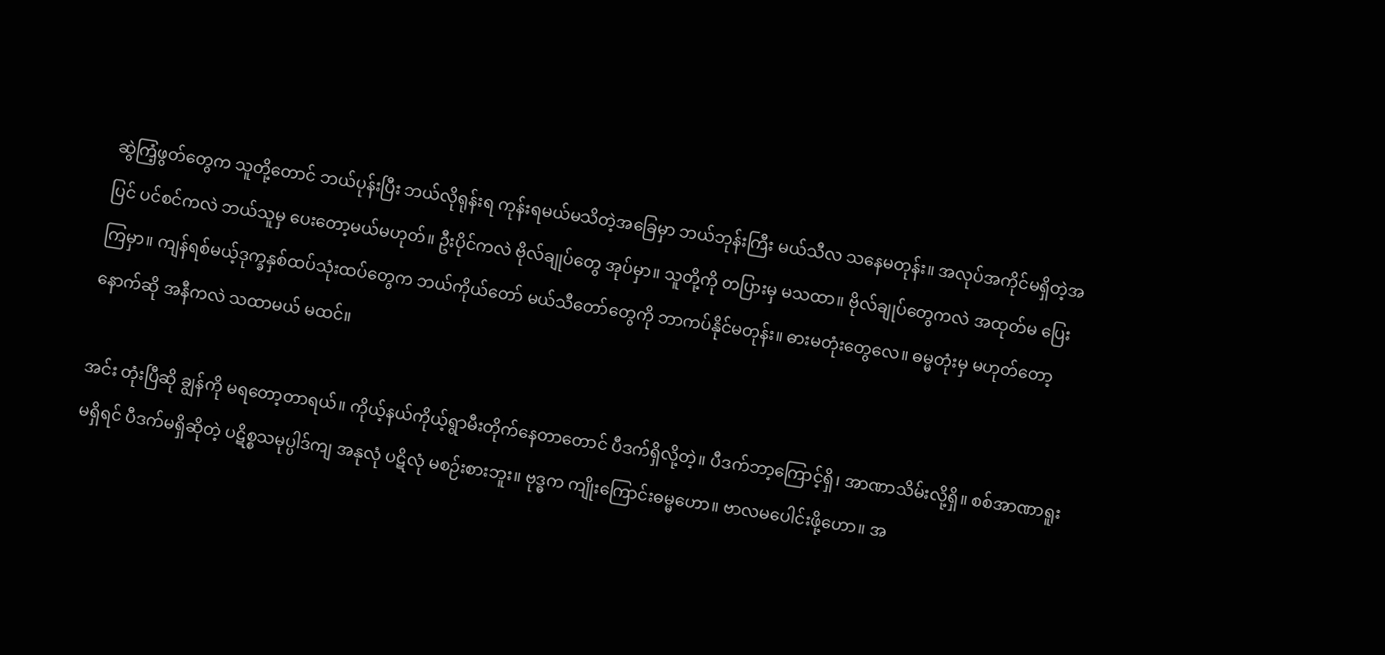ဆွဲကြံ့ဖွတ်တွေက သူတို့တောင် ဘယ်ပုန်းပြီး ဘယ်လိုရုန်းရ ကုန်းရမယ်မသိတဲ့အခြေမှာ ဘယ်ဘုန်းကြီး မယ်သီလ သနေမတုန်း။ အလုပ်အကိုင်မရှိတဲ့အပြင် ပင်စင်ကလဲ ဘယ်သူမှ ပေးတော့မယ်မဟုတ်။ ဦးပိုင်ကလဲ ဗိုလ်ချုပ်တွေ အုပ်မှာ။ သူတို့ကို တပြားမှ မသထာ။ ဗိုလ်ချုပ်တွေကလဲ အထုတ်မ ပြေးကြမှာ။ ကျန်ရစ်မယ့်ဒုက္ခနှစ်ထပ်သုံးထပ်တွေက ဘယ်ကိုယ်တော် မယ်သီတော်တွေကို ဘာကပ်နိုင်မတုန်း။ ဓားမတုံးတွေလေ။ ဓမ္မတုံးမှ မဟုတ်တော့ နောက်ဆို အနီကလဲ သထာမယ် မထင်။

အင်း တုံးပြီဆို ချွန်ကို မရတော့တာရယ်။ ကိုယ့်နယ်ကိုယ့်ရွာမီးတိုက်နေတာတောင် ပီဒက်ရှိလို့တဲ့။ ပီဒက်ဘာ့ကြောင့်ရှိ၊ အာဏာသိမ်းလို့ရှိ။ စစ်အာဏာရူးမရှိရင် ပီဒက်မရှိဆိုတဲ့ ပဋိစ္စသမုပ္ပါဒ်ကျ အနုလုံ ပဋိလုံ မစဉ်းစားဘူး။ ဗုဒ္ဓက ကျိုးကြောင်းဓမ္မဟော။ ဗာလမပေါင်းဖို့ဟော။ အ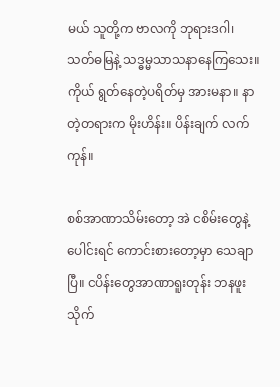မယ် သူတို့က ဗာလကို ဘုရားဒဂါ၊ သတ်ဓမြနဲ့ သဒ္ဓမ္မသာသနာနေကြသေး။ ကိုယ် ရွတ်နေတဲ့ပရိတ်မှ အားမနာ။ နာတဲ့တရားက မိုးဟိန်း။ ပိန်းချက် လက်ကုန်။

စစ်အာဏာသိမ်းတော့ အဲ ငစိမ်းတွေနဲ့ပေါင်းရင် ကောင်းစားတော့မှာ သေချာပြီ။ ငပိန်းတွေအာဏာရူးတုန်း ဘနဖူး သိုက်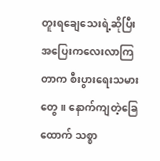တူးရချေသေးရဲ့ဆိုပြီး အပြေးကလေးလာကြတာက စီးပွားရေးသမားတွေ။ နောက်ကျတဲ့ခြေထောက် သစ္စာ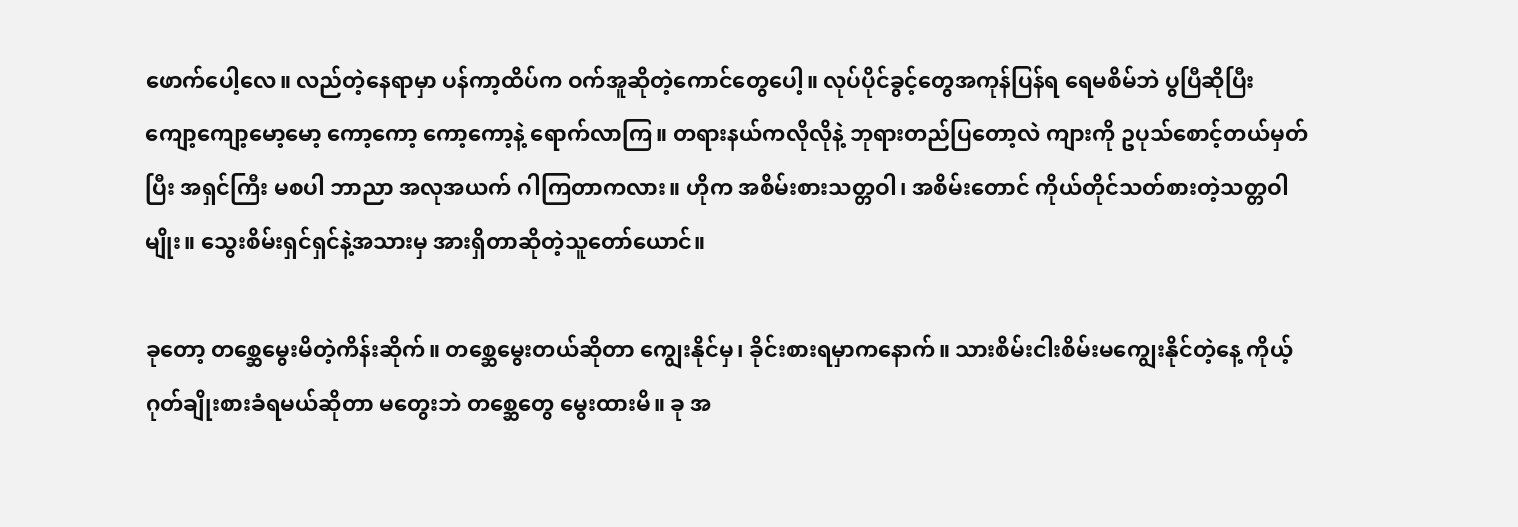ဖောက်ပေါ့လေ။ လည်တဲ့နေရာမှာ ပန်ကာ့ထိပ်က ဝက်အူဆိုတဲ့ကောင်တွေပေါ့။ လုပ်ပိုင်ခွင့်တွေအကုန်ပြန်ရ ရေမစိမ်ဘဲ ပွပြီဆိုပြီး ကျော့ကျော့မော့မော့ ကော့ကော့ ကော့ကော့နဲ့ ရောက်လာကြ။ တရားနယ်ကလိုလိုနဲ့ ဘုရားတည်ပြတော့လဲ ကျားကို ဥပုသ်စောင့်တယ်မှတ်ပြီး အရှင်ကြီး မစပါ ဘာညာ အလုအယက် ဂါကြတာကလား။ ဟိုက အစိမ်းစားသတ္တဝါ၊ အစိမ်းတောင် ကိုယ်တိုင်သတ်စားတဲ့သတ္တဝါမျိုး။ သွေးစိမ်းရှင်ရှင်နဲ့အသားမှ အားရှိတာဆိုတဲ့သူတော်ယောင်။

ခုတော့ တစ္ဆေမွေးမိတဲ့ကိန်းဆိုက်။ တစ္ဆေမွေးတယ်ဆိုတာ ကျွေးနိုင်မှ၊ ခိုင်းစားရမှာကနောက်။ သားစိမ်းငါးစိမ်းမကျွေးနိုင်တဲ့နေ့ ကိုယ့်ဂုတ်ချိုးစားခံရမယ်ဆိုတာ မတွေးဘဲ တစ္ဆေတွေ မွေးထားမိ။ ခု အ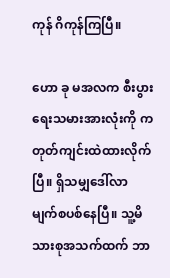ကုန် ဂိကုန်ကြပြီ။

ဟော ခု မအလက စီးပွားရေးသမားအားလုံးကို ကတုတ်ကျင်းထဲထားလိုက်ပြီ။ ရှိသမျှဒေါ်လာ မျက်စပစ်နေပြီ။ သူ့မိသားစုအသက်ထက် ဘာ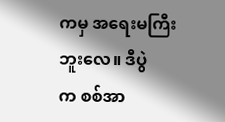ကမှ အရေးမကြီးဘူးလေ။ ဒီပွဲက ‌စစ်အာ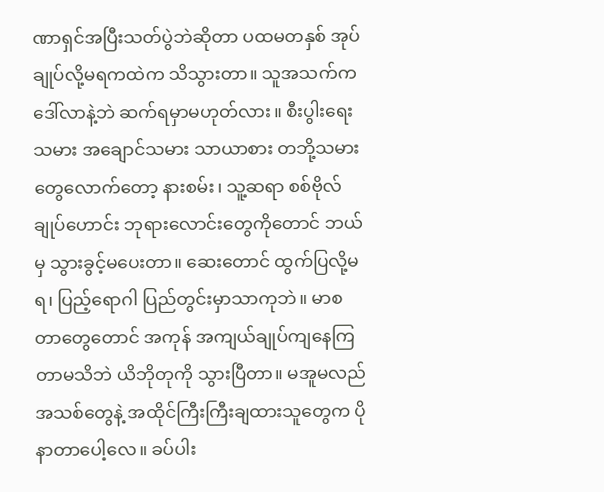ဏာရှင်အပြီးသတ်ပွဲဘဲဆိုတာ ပထမတနှစ် အုပ်ချုပ်လို့မရကထဲက သိသွားတာ။ သူအသက်က ဒေါ်လာနဲ့ဘဲ ဆက်ရမှာမဟုတ်လား။ စီးပွါးရေးသမား အချောင်သမား သာယာစား တဘို့သမားတွေလောက်တော့ နားစမ်း၊ သူ့ဆရာ စစ်ဗိုလ်ချုပ်ဟောင်း ဘုရားလောင်းတွေကိုတောင် ဘယ်မှ သွားခွင့်မပေးတာ။ ဆေးတောင် ထွက်ပြလို့မရ၊ ပြည့်ရောဂါ ပြည်တွင်းမှာသာကုဘဲ။ မာစတာတွေတောင် အကုန် အကျယ်ချုပ်ကျနေကြတာမသိဘဲ ယိဘိုတုကို သွားပြီတာ။ မအူမလည်အသစ်တွေနဲ့ အထိုင်ကြီးကြီးချထားသူတွေက ပိုနာတာပေါ့လေ။ ခပ်ပါး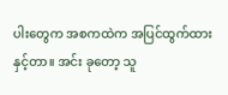ပါးတွေက အစကထဲက အပြင်ထွက်ထားနှင့်တာ။ အင်း ခုတော့ သူ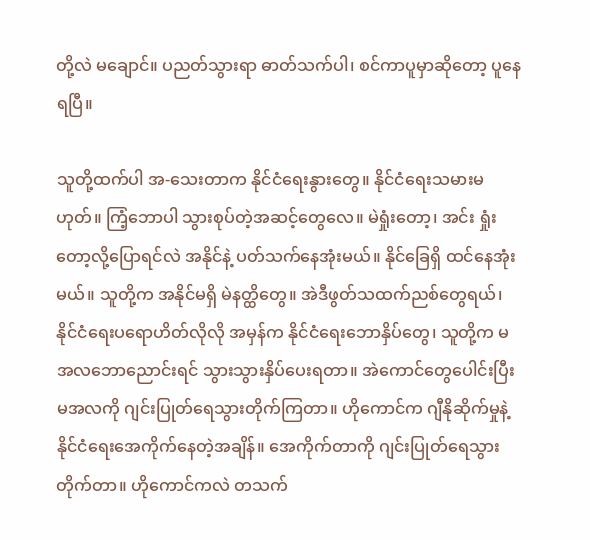တို့လဲ မချောင်။ ပညတ်သွားရာ ဓာတ်သက်ပါ၊ စင်ကာပူမှာဆိုတော့ ပူနေရပြီ။

သူတို့ထက်ပါ အ-သေးတာက နိုင်ငံရေးနွားတွေ။ နိုင်ငံရေးသမားမဟုတ်။ ကြံ့ဘောပါ သွားစုပ်တဲ့အဆင့်တွေလေ။ မဲရှုံးတော့၊ အင်း ရှုံးတော့လို့ပြောရင်လဲ အနိုင်နဲ့ ပတ်သက်နေအုံးမယ်။ နိုင်ခြေရှိ ထင်နေအုံးမယ်။ သူတို့က အနိုင်မရှိ မဲနတ္ထိတွေ။ အဲဒီဖွတ်သထက်ညစ်တွေရယ်၊ နိုင်ငံရေးပရောဟိတ်လိုလို အမှန်က နိုင်ငံရေးဘောနှိပ်တွေ၊ သူတို့က မအလဘောညောင်းရင် သွားသွားနှိပ်ပေးရတာ။ အဲကောင်တွေပေါင်းပြီး မအလကို ဂျင်းပြုတ်ရေသွားတိုက်ကြတာ။ ဟိုကောင်က ဂျီနိုဆိုက်မှုနဲ့ နိုင်ငံရေးအေကိုက်နေတဲ့အ‌ချိန်။ အေကိုက်တာကို ဂျင်းပြုတ်‌ရေသွားတိုက်တာ။ ဟိုကောင်ကလဲ တသက်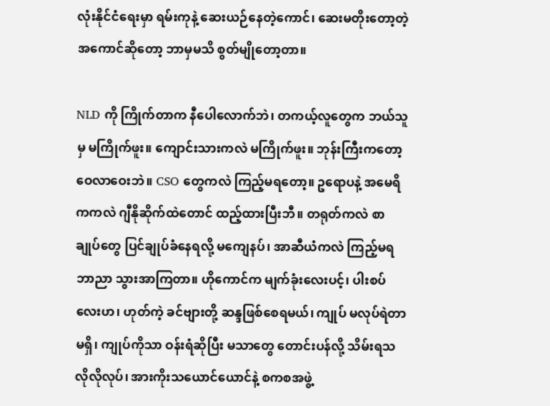လုံးနိုင်ငံရေးမှာ ရမ်းကုနဲ့ ဆေးယဉ်နေတဲ့ကောင်၊ ဆေးမတိုးတော့တဲ့အကောင်ဆိုတော့ ဘာမှမသိ စွတ်မျိုတော့တာ။

NLD ကို ကြိုက်တာ‌က နီပေါလောက်ဘဲ၊ တကယ့်လူတွေက ဘယ်သူမှ မကြိုက်ဖူး။ ကျောင်းသားကလဲ မကြိုက်ဖူး။ ဘုန်းကြီးကတော့ ဝေလာဝေးဘဲ။ CSO တွေကလဲ ကြည့်မရတော့။ ဥရောပနဲ့ အမေရိကကလဲ ဂျီနိုဆိုက်ထဲတောင် ထည့်ထားပြီးဘီ။ တရုတ်ကလဲ စာချုပ်တွေ ပြင်ချုပ်ခံနေရလို့ မကျေနပ်၊ အာဆီယံကလဲ ကြည့်မရ ဘာညာ သွားအာကြတာ။ ဟိုကောင်က မျက်ခုံးလေးပင့်၊ ပါးစပ်လေးဟ၊ ဟုတ်ကဲ့ ခင်ဗျားတို့ ဆန္ဒဖြစ်စေရမယ်၊ ကျုပ် မလုပ်ရဲတာ မရှိ၊ ကျုပ်ကိုသာ ဝန်းရံဆိုပြီး မသာတွေ တောင်းပန်လို့ သိမ်းရသလိုလိုလုပ်၊ အားကိုးသယောင်ယောင်နဲ့ စကစအဖွဲ့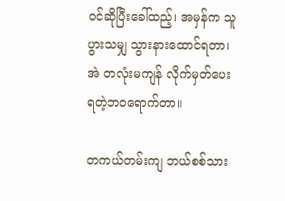ဝင်ဆိုပြီးခေါ်ထည့်၊ အမှန်က သူ ပွားသမျှ သွားနားထောင်ရတာ၊ အဲ တလုံးမကျန် လိုက်မှတ်ပေးရတဲ့ဘဝရောက်တာ။

တကယ်တမ်းကျ ဘယ်စစ်သား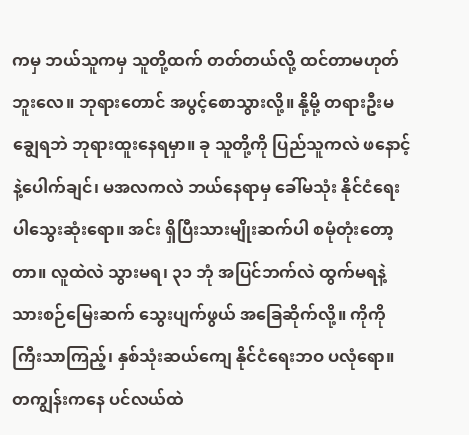ကမှ ဘယ်သူကမှ သူတို့ထက် တတ်တယ်လို့ ထင်တာမဟုတ်ဘူးလေ။ ဘုရားတောင် အပွင့်စောသွားလို့။ နို့မို့ တရားဦးမချွေရဘဲ ဘုရားထူးနေရမှာ။ ခု သူတို့ကို ပြည်သူကလဲ ဖနောင့်နဲ့ပေါက်ချင်၊ မအလကလဲ ဘယ်နေရာမှ ခေါ်မသုံး နိုင်ငံရေးပါသွေးဆုံးရော။ အင်း ရှိပြီးသားမျိုးဆက်ပါ စမုံတုံးတော့တာ။ လူထဲလဲ သွားမရ၊ ၃၁ ဘုံ အပြင်ဘက်လဲ ထွက်မရနဲ့ သားစဉ်မြေးဆက် သွေးပျက်ဖွယ် အခြေဆိုက်လို့။ ကိုကိုကြီးသာကြည့်၊ နှစ်သုံးဆယ်ကျေ နိုင်ငံရေးဘဝ ပလုံရော။ တကျွန်းကနေ ပင်လယ်ထဲ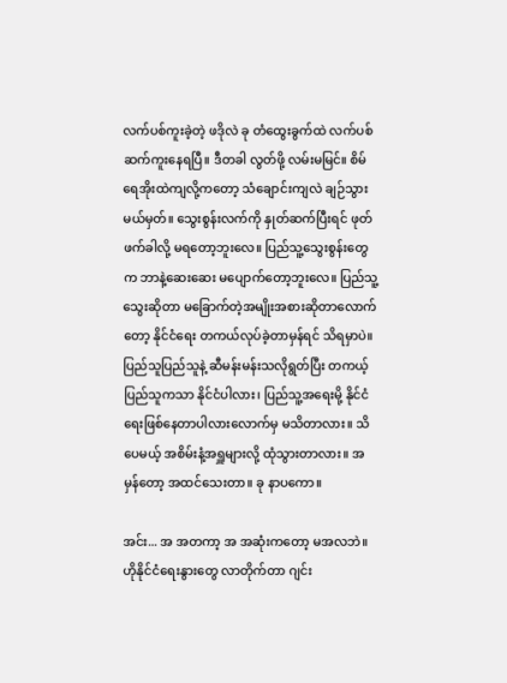လက်ပစ်ကူးခဲ့တဲ့ ဖဒိုလဲ ခု တံထွေးခွက်ထဲ လက်ပစ် ဆက်ကူးနေရပြီ။ ဒီတခါ လွတ်ဖို့ လမ်းမမြင်။ စိမ်ရေအိုးထဲကျလို့ကတော့ သံချောင်းကျလဲ ချဉ်သွားမယ်မှတ်။ သွေးစွန်းလက်ကို နှုတ်ဆက်ပြီးရင် ဖုတ်ဖက်ခါလို့ မရတော့ဘူးလေ။ ပြည်သူ့သွေး‌စွန်းတွေက ဘာနဲ့ဆေးဆေး မပျောက်တော့ဘူးလေ။ ပြည်သူ့သွေးဆိုတာ မခြောက်တဲ့အမျိုးအစားဆိုတာလောက်တော့ နိုင်ငံရေး တကယ်လုပ်ခဲ့တာမှန်ရင် သိရမှာပဲ။ ပြည်သူပြည်သူနဲ့ ဆီမန်းမန်းသလိုရွတ်ပြီး တကယ့်ပြည်သူကသာ နိုင်ငံပါလား၊ ပြည်သူ့အရေးမို့ နိုင်ငံရေးဖြစ်နေတာပါလားလောက်မှ မသိတာလား။ သိပေမယ့် အစိမ်းနံ့အရှူများလို့ ထုံသွားတာလား။ အမှန်တော့ အထင်သေးတာ။ ခု နာပကော။

အင်း... အ အတကာ့ အ အဆုံးကတော့ မအလဘဲ။ ဟိုနိုင်ငံရေးနွားတွေ လာတိုက်တာ ဂျင်း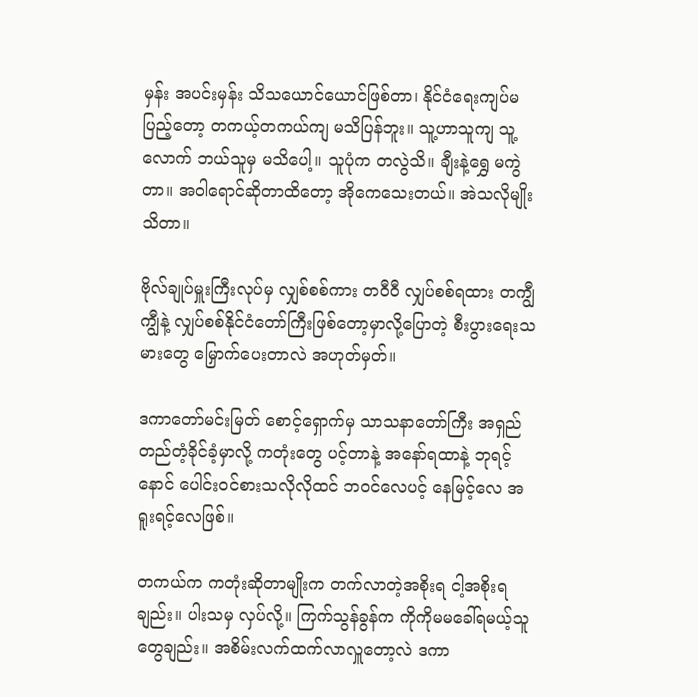မှန်း အပင်းမှန်း သိသယောင်ယောင်ဖြစ်တာ၊ နိုင်ငံရေးကျပ်မပြည့်တော့ တကယ့်တကယ်ကျ မသိပြန်ဘူး။ သူ့ဟာသူကျ သူ့လောက် ဘယ်သူမှ မသိပေါ့။ သူပုံက တလွဲသိ။ ချီးနဲ့ရွှေ မကွဲတာ။ အဝါရောင်ဆိုတာထိတော့ အိုကေသေးတယ်။ အဲသလိုမျိုးသိတာ။

ဗိုလ်ချုပ်မှူးကြီးလုပ်မှ လျှစ်စစ်ကား တဝီဝီ လျှပ်စစ်ရထား တကျွီကျွီနဲ့ လျှပ်စစ်နိုင်ငံတော်ကြီးဖြစ်တော့မှာလို့ပြောတဲ့ စီးပွားရေးသမားတွေ မြှောက်ပေးတာလဲ အဟုတ်မှတ်။

ဒကာတော်မင်းမြတ် စောင့်ရှောက်မှ သာသနာတော်ကြီး အရှည်တည်တံ့ခိုင်ခံ့မှာလို့ ကတုံးတွေ ပင့်တာနဲ့ အနော်ရထာနဲ့ ဘုရင့်နောင် ပေါင်းဝင်စားသလိုလိုထင် ဘဝင်လေပင့် နေမြင့်လေ အရူးရင့်လေဖြစ်။

တကယ်က ကတုံးဆိုတာမျိုးက တက်လာတဲ့အစိုးရ ငါ့အစိုးရချည်း။ ပါးသမှ လှပ်လို့။ ကြက်သွန်ခွန်က ကိုကိုမမခေါ်ရမယ့်သူတွေချည်း။ အစိမ်းလက်ထက်လာလှူတော့လဲ ဒကာ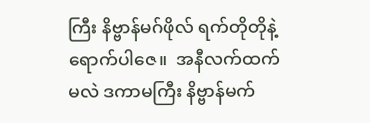ကြီး နိဗ္ဗာန်မဂ်ဖိုလ် ရက်တိုတိုနဲ့ရောက်ပါဇေ။  အနီလက်ထက်မလဲ ဒကာမကြီး နိဗ္ဗာန်မက်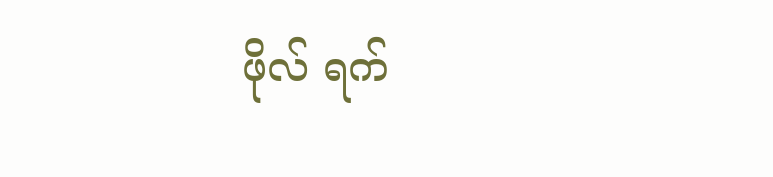ဖိုလ် ရက်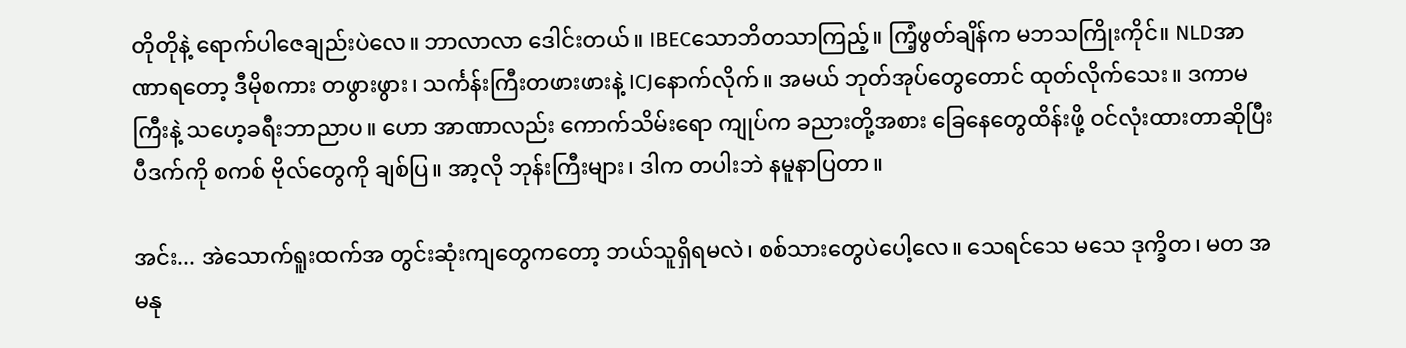တိုတိုနဲ့ ရောက်ပါဇေချည်းပဲလေ။ ဘာလာလာ ဒေါင်းတယ်။ IBECသောဘိတသာကြည့်။ ကြံ့ဖွတ်ချိန်က မဘသကြိုးကိုင်။ NLDအာဏာရတော့ ဒီမိုစကား တဖွားဖွား၊ သင်္ကန်းကြီးတဖားဖားနဲ့ ICJနောက်လိုက်။ အမယ် ဘုတ်အုပ်တွေတောင် ထုတ်လိုက်သေး။ ဒကာမကြီးနဲ့ သဟေ့ခရီးဘာညာပ။ ဟော အာဏာလည်း ကောက်သိမ်းရော ကျုပ်က ခညားတို့အစား ခြေနေတွေထိန်းဖို့ ဝင်လုံးထားတာဆိုပြီး ပီဒက်ကို စကစ် ဗိုလ်တွေကို ချစ်ပြ။ အာ့လို ဘုန်းကြီးများ၊ ဒါက တပါးဘဲ နမူနာပြတာ။

အင်း... အဲသောက်ရူးထက်အ တွင်းဆုံးကျတွေကတော့ ဘယ်သူရှိရမလဲ၊ စစ်သားတွေပဲပေါ့လေ။ သေရင်သေ မသေ ဒုက္ခိတ၊ မတ အမနု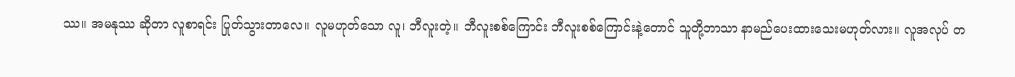ဿ။ အမနုဿ ဆိုတာ လူစာရင်း ပြုတ်သွားတာလေ။ လူမဟုတ်သော လူ၊ ဘီလူးတဲ့။ ဘီလူးစစ်ကြောင်း ဘီလူးစစ်ကြောင်းနဲ့တောင် သူတို့ဘာသာ နာမည်ပေးထားသေးမဟုတ်လား။ လူအလုပ် တ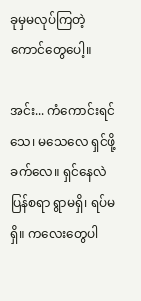ခုမှမလုပ်ကြတဲ့ကောင်တွေပေါ့။

အင်း... ကံကောင်းရင် သေ၊ မသေလေ ရှင်ဖို့ခက်လေ။ ရှင်နေလဲ ပြန်စရာ ရွာမရှိ၊ ရပ်မရှိ။ ကလေးတွေပါ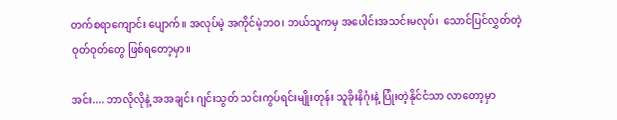တက်စရာကျောင်း ပျောက်။ အလုပ်မဲ့ အကိုင်မဲ့ဘဝ၊ ဘယ်သူကမှ အပေါင်းအသင်းမလုပ်၊  သောင်ပြင်လွှတ်တဲ့ ဝုတ်ဝုတ်တွေ ဖြစ်ရတော့မှာ။

အင်း.... ဘာလိုလိုနဲ့ အအချင်း ဂျင်းသွတ် သင်းကွပ်ရင်းမျိုးတုန်း သူခိုးနိဂုံးနဲ့ ပြုံးတဲ့နိုင်ငံသာ လာတော့မှာ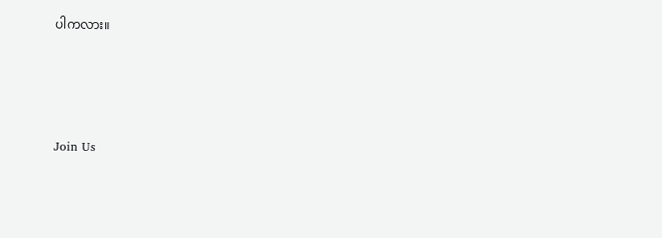ပါကလား။




Join Us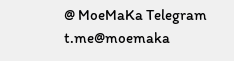@ MoeMaKa Telegram
t.me@moemaka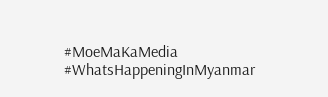#MoeMaKaMedia
#WhatsHappeningInMyanmar